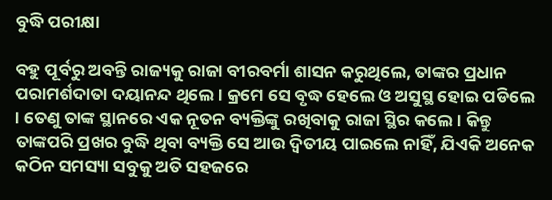ବୁଦ୍ଧି ପରୀକ୍ଷା

ବହୁ ପୂର୍ବରୁ ଅବନ୍ତି ରାଜ୍ୟକୁ ରାଜା ବୀରବର୍ମା ଶାସନ କରୁଥିଲେ, ତାଙ୍କର ପ୍ରଧାନ ପରାମର୍ଶଦାତା ଦୟାନନ୍ଦ ଥିଲେ । କ୍ରମେ ସେ ବୃଦ୍ଧ ହେଲେ ଓ ଅସୁସ୍ଥ ହୋଇ ପଡିଲେ । ତେଣୁ ତାଙ୍କ ସ୍ଥାନରେ ଏକ ନୂତନ ବ୍ୟକ୍ତିଙ୍କୁ ରଖିବାକୁ ରାଜା ସ୍ଥିର କଲେ । କିନ୍ତୁ ତାଙ୍କପରି ପ୍ରଖର ବୁଦ୍ଧି ଥିବା ବ୍ୟକ୍ତି ସେ ଆଉ ଦ୍ୱିତୀୟ ପାଇଲେ ନାହିଁ, ଯିଏକି ଅନେକ କଠିନ ସମସ୍ୟା ସବୁକୁ ଅତି ସହଜରେ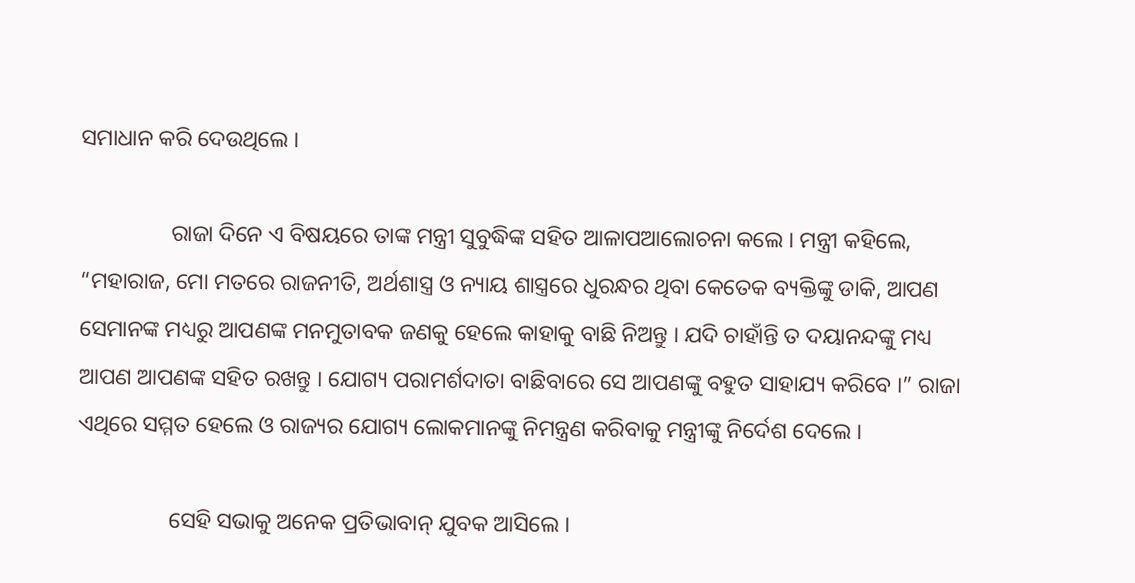ସମାଧାନ କରି ଦେଉଥିଲେ ।

                ରାଜା ଦିନେ ଏ ବିଷୟରେ ତାଙ୍କ ମନ୍ତ୍ରୀ ସୁବୁଦ୍ଧିଙ୍କ ସହିତ ଆଳାପଆଲୋଚନା କଲେ । ମନ୍ତ୍ରୀ କହିଲେ, “ମହାରାଜ, ମୋ ମତରେ ରାଜନୀତି, ଅର୍ଥଶାସ୍ତ୍ର ଓ ନ୍ୟାୟ ଶାସ୍ତ୍ରରେ ଧୁରନ୍ଧର ଥିବା କେତେକ ବ୍ୟକ୍ତିଙ୍କୁ ଡାକି, ଆପଣ ସେମାନଙ୍କ ମଧ୍ୟରୁ ଆପଣଙ୍କ ମନମୁତାବକ ଜଣକୁ ହେଲେ କାହାକୁ ବାଛି ନିଅନ୍ତୁ । ଯଦି ଚାହାଁନ୍ତି ତ ଦୟାନନ୍ଦଙ୍କୁ ମଧ୍ୟ ଆପଣ ଆପଣଙ୍କ ସହିତ ରଖନ୍ତୁ । ଯୋଗ୍ୟ ପରାମର୍ଶଦାତା ବାଛିବାରେ ସେ ଆପଣଙ୍କୁ ବହୁତ ସାହାଯ୍ୟ କରିବେ ।” ରାଜା ଏଥିରେ ସମ୍ମତ ହେଲେ ଓ ରାଜ୍ୟର ଯୋଗ୍ୟ ଲୋକମାନଙ୍କୁ ନିମନ୍ତ୍ରଣ କରିବାକୁ ମନ୍ତ୍ରୀଙ୍କୁ ନିର୍ଦେଶ ଦେଲେ ।

                ସେହି ସଭାକୁ ଅନେକ ପ୍ରତିଭାବାନ୍ ଯୁବକ ଆସିଲେ ।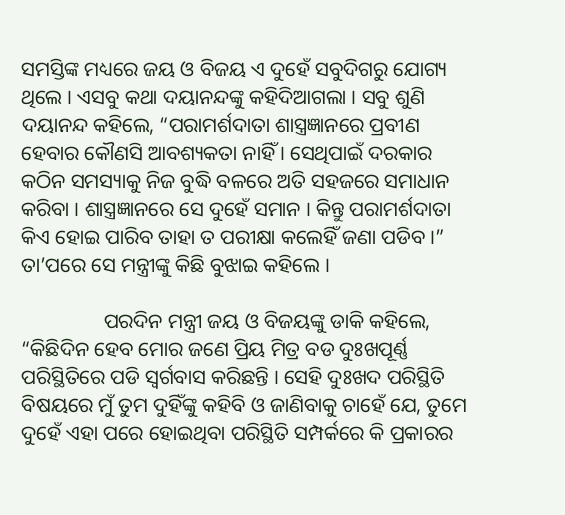ସମସ୍ତିଙ୍କ ମଧ୍ୟରେ ଜୟ ଓ ବିଜୟ ଏ ଦୁହେଁ ସବୁଦିଗରୁ ଯୋଗ୍ୟ ଥିଲେ । ଏସବୁ କଥା ଦୟାନନ୍ଦଙ୍କୁ କହିଦିଆଗଲା । ସବୁ ଶୁଣି ଦୟାନନ୍ଦ କହିଲେ, “ପରାମର୍ଶଦାତା ଶାସ୍ତ୍ରଜ୍ଞାନରେ ପ୍ରବୀଣ ହେବାର କୌଣସି ଆବଶ୍ୟକତା ନାହିଁ । ସେଥିପାଇଁ ଦରକାର କଠିନ ସମସ୍ୟାକୁ ନିଜ ବୁଦ୍ଧି ବଳରେ ଅତି ସହଜରେ ସମାଧାନ କରିବା । ଶାସ୍ତ୍ରଜ୍ଞାନରେ ସେ ଦୁହେଁ ସମାନ । କିନ୍ତୁ ପରାମର୍ଶଦାତା କିଏ ହୋଇ ପାରିବ ତାହା ତ ପରୀକ୍ଷା କଲେହିଁ ଜଣା ପଡିବ ।” ତା’ପରେ ସେ ମନ୍ତ୍ରୀଙ୍କୁ କିଛି ବୁଝାଇ କହିଲେ ।

                ପରଦିନ ମନ୍ତ୍ରୀ ଜୟ ଓ ବିଜୟଙ୍କୁ ଡାକି କହିଲେ, “କିଛିଦିନ ହେବ ମୋର ଜଣେ ପ୍ରିୟ ମିତ୍ର ବଡ ଦୁଃଖପୂର୍ଣ୍ଣ ପରିସ୍ଥିତିରେ ପଡି ସ୍ୱର୍ଗବାସ କରିଛନ୍ତି । ସେହି ଦୁଃଖଦ ପରିସ୍ଥିତି ବିଷୟରେ ମୁଁ ତୁମ ଦୁହିଁଙ୍କୁ କହିବି ଓ ଜାଣିବାକୁ ଚାହେଁ ଯେ, ତୁମେ ଦୁହେଁ ଏହା ପରେ ହୋଇଥିବା ପରିସ୍ଥିତି ସମ୍ପର୍କରେ କି ପ୍ରକାରର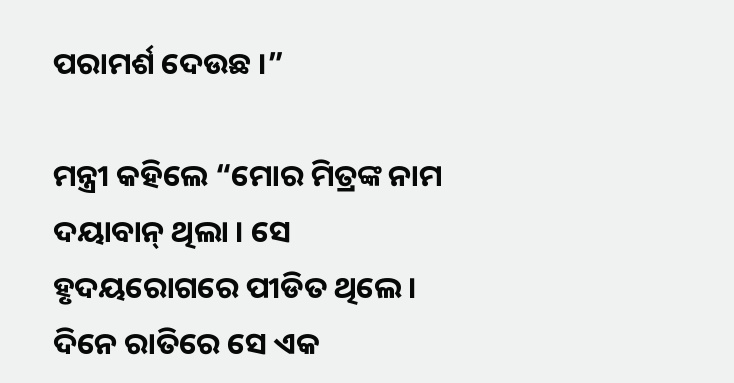ପରାମର୍ଶ ଦେଉଛ ।”

ମନ୍ତ୍ରୀ କହିଲେ “ମୋର ମିତ୍ରଙ୍କ ନାମ ଦୟାବାନ୍ ଥିଲା । ସେ ହୃଦୟରୋଗରେ ପୀଡିତ ଥିଲେ । ଦିନେ ରାତିରେ ସେ ଏକ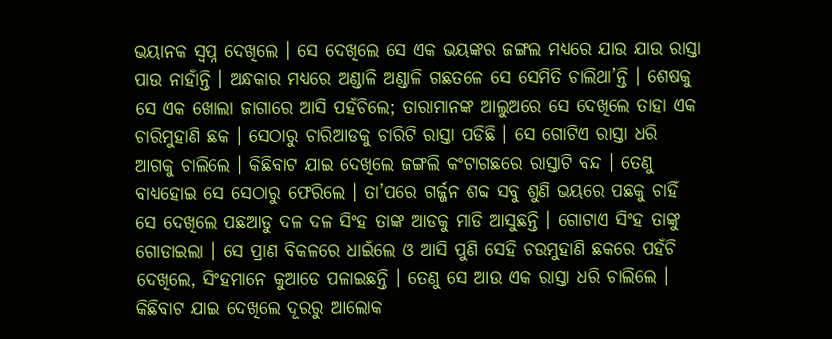ଭୟାନକ ସ୍ୱପ୍ନ ଦେଖିଲେ । ସେ ଦେଖିଲେ ସେ ଏକ ଭୟଙ୍କର ଜଙ୍ଗଲ ମଧ୍ୟରେ ଯାଉ ଯାଉ ରାସ୍ତା ପାଉ ନାହାଁନ୍ତି । ଅନ୍ଧକାର ମଧ୍ୟରେ ଅଣ୍ଡାଳି ଅଣ୍ଡାଳି ଗଛତଳେ ସେ ସେମିତି ଚାଲିଥା’ନ୍ତି । ଶେଷକୁ ସେ ଏକ ଖୋଲା ଜାଗାରେ ଆସି ପହଁଚିଲେ; ତାରାମାନଙ୍କ ଆଲୁଅରେ ସେ ଦେଖିଲେ ତାହା ଏକ ଚାରିମୁହାଣି ଛକ । ସେଠାରୁ ଚାରିଆଡକୁ ଚାରିଟି ରାସ୍ତା ପଡିଛି । ସେ ଗୋଟିଏ ରାସ୍ତା ଧରି ଆଗକୁ ଚାଲିଲେ । କିଛିବାଟ ଯାଇ ଦେଖିଲେ ଜଙ୍ଗଲି କଂଟାଗଛରେ ରାସ୍ତାଟି ବନ୍ଦ । ତେଣୁ ବାଧ୍ୟହୋଇ ସେ ସେଠାରୁ ଫେରିଲେ । ତା’ପରେ ଗର୍ଜ୍ଜନ ଶବ୍ଦ ସବୁ ଶୁଣି ଭୟରେ ପଛକୁ ଚାହିଁ ସେ ଦେଖିଲେ ପଛଆଡୁ ଦଳ ଦଳ ସିଂହ ତାଙ୍କ ଆଡକୁ ମାଡି ଆସୁଛନ୍ତି । ଗୋଟାଏ ସିଂହ ତାଙ୍କୁ ଗୋଡାଇଲା । ସେ ପ୍ରାଣ ବିକଳରେ ଧାଇଁଲେ ଓ ଆସି ପୁଣି ସେହି ଚଉମୁହାଣି ଛକରେ ପହଁଚି ଦେଖିଲେ, ସିଂହମାନେ କୁଆଡେ ପଳାଇଛନ୍ତି । ତେଣୁ ସେ ଆଉ ଏକ ରାସ୍ତା ଧରି ଚାଲିଲେ । କିଛିବାଟ ଯାଇ ଦେଖିଲେ ଦୂରରୁ ଆଲୋକ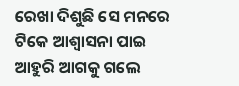ରେଖା ଦିଶୁଛି ସେ ମନରେ ଟିକେ ଆଶ୍ୱାସନା ପାଇ ଆହୁରି ଆଗକୁ ଗଲେ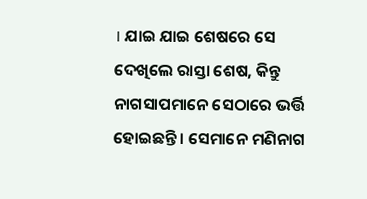। ଯାଇ ଯାଇ ଶେଷରେ ସେ ଦେଖିଲେ ରାସ୍ତା ଶେଷ, କିନ୍ତୁ ନାଗସାପମାନେ ସେଠାରେ ଭର୍ତ୍ତି ହୋଇଛନ୍ତି । ସେମାନେ ମଣିନାଗ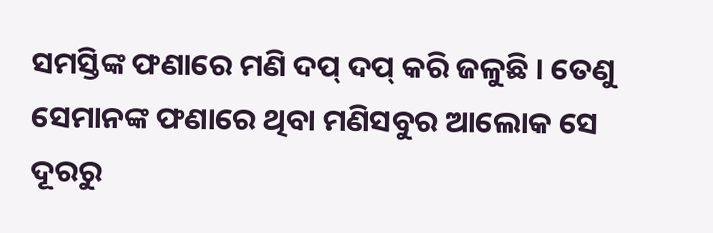ସମସ୍ତିଙ୍କ ଫଣାରେ ମଣି ଦପ୍ ଦପ୍ କରି ଜଳୁଛି । ତେଣୁ ସେମାନଙ୍କ ଫଣାରେ ଥିବା ମଣିସବୁର ଆଲୋକ ସେ ଦୂରରୁ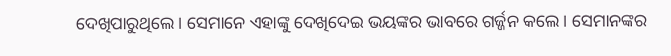ଦେଖିପାରୁଥିଲେ । ସେମାନେ ଏହାଙ୍କୁ ଦେଖିଦେଇ ଭୟଙ୍କର ଭାବରେ ଗର୍ଜ୍ଜନ କଲେ । ସେମାନଙ୍କର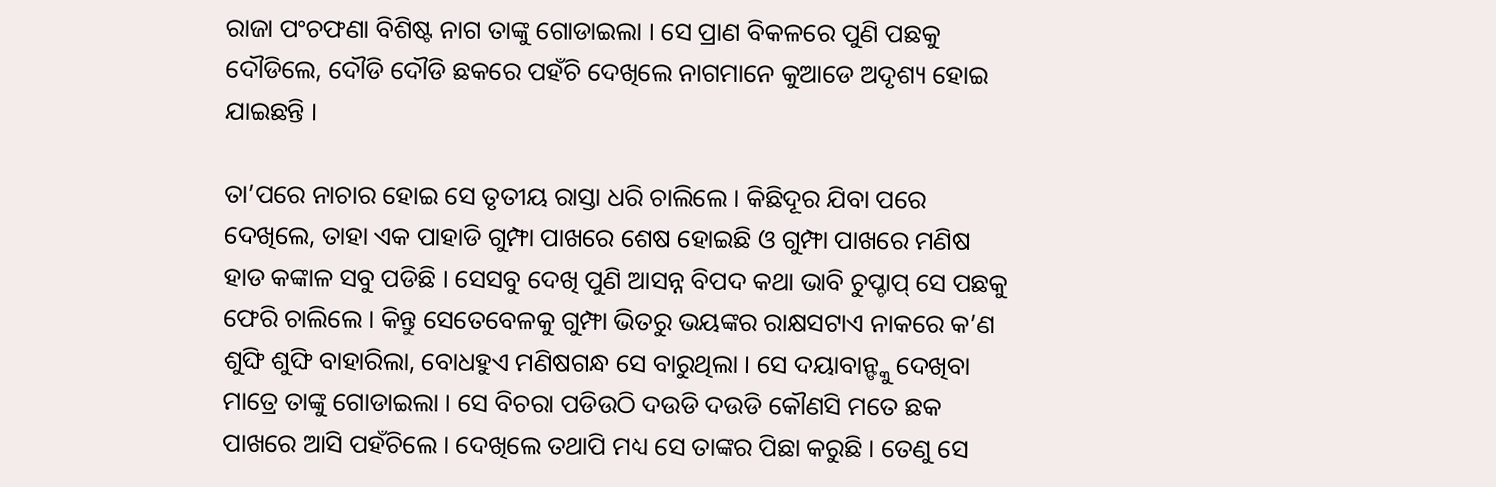ରାଜା ପଂଚଫଣା ବିଶିଷ୍ଟ ନାଗ ତାଙ୍କୁ ଗୋଡାଇଲା । ସେ ପ୍ରାଣ ବିକଳରେ ପୁଣି ପଛକୁ ଦୌଡିଲେ, ଦୌଡି ଦୌଡି ଛକରେ ପହଁଚି ଦେଖିଲେ ନାଗମାନେ କୁଆଡେ ଅଦୃଶ୍ୟ ହୋଇ ଯାଇଛନ୍ତି ।

ତା’ପରେ ନାଚାର ହୋଇ ସେ ତୃତୀୟ ରାସ୍ତା ଧରି ଚାଲିଲେ । କିଛିଦୂର ଯିବା ପରେ ଦେଖିଲେ, ତାହା ଏକ ପାହାଡି ଗୁମ୍ଫା ପାଖରେ ଶେଷ ହୋଇଛି ଓ ଗୁମ୍ଫା ପାଖରେ ମଣିଷ ହାଡ କଙ୍କାଳ ସବୁ ପଡିଛି । ସେସବୁ ଦେଖି ପୁଣି ଆସନ୍ନ ବିପଦ କଥା ଭାବି ଚୁପ୍ଚାପ୍ ସେ ପଛକୁ ଫେରି ଚାଲିଲେ । କିନ୍ତୁ ସେତେବେଳକୁ ଗୁମ୍ଫା ଭିତରୁ ଭୟଙ୍କର ରାକ୍ଷସଟାଏ ନାକରେ କ’ଣ ଶୁଙ୍ଘି ଶୁଙ୍ଘି ବାହାରିଲା, ବୋଧହୁଏ ମଣିଷଗନ୍ଧ ସେ ବାରୁଥିଲା । ସେ ଦୟାବାନ୍ଙ୍କୁ ଦେଖିବା ମାତ୍ରେ ତାଙ୍କୁ ଗୋଡାଇଲା । ସେ ବିଚରା ପଡିଉଠି ଦଉଡି ଦଉଡି କୌଣସି ମତେ ଛକ ପାଖରେ ଆସି ପହଁଚିଲେ । ଦେଖିଲେ ତଥାପି ମଧ୍ୟ ସେ ତାଙ୍କର ପିଛା କରୁଛି । ତେଣୁ ସେ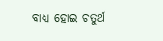ବାଧ୍ୟ ହୋଇ ଚତୁର୍ଥ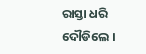ରାସ୍ତା ଧରି ଦୌଡିଲେ ।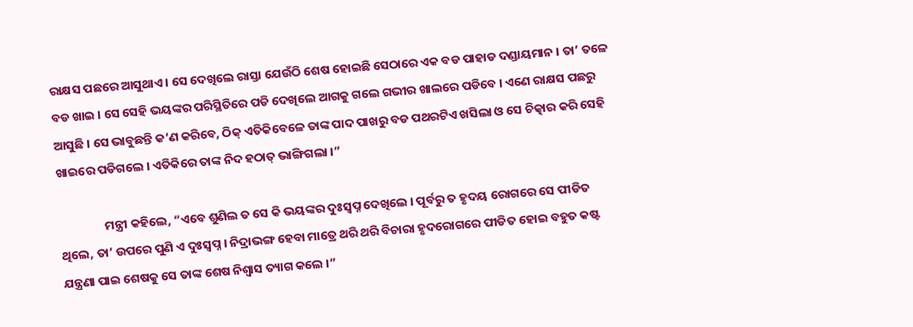ରାକ୍ଷସ ପଛରେ ଆସୁଥାଏ । ସେ ଦେଖିଲେ ରାସ୍ତା ଯେଉଁଠି ଶେଷ ହୋଇଛି ସେଠାରେ ଏକ ବଡ ପାହାଡ ଦଣ୍ଡାୟମାନ । ତା’ ତଳେ ବଡ ଖାଇ । ସେ ସେହି ଭୟଙ୍କର ପରିସ୍ଥିତିରେ ପଡି ଦେଖିଲେ ଆଗକୁ ଗଲେ ଗଭୀର ଖାଲରେ ପଡିବେ । ଏଣେ ରାକ୍ଷସ ପଛରୁ ଆସୁଛି । ସେ ଭାବୁଛନ୍ତି କ’ଣ କରିବେ, ଠିକ୍ ଏତିକିବେଳେ ତାଙ୍କ ପାଦ ପାଖରୁ ବଡ ପଥରଟିଏ ଖସିଲା ଓ ସେ ଚିତ୍କାର କରି ସେହି ଖାଇରେ ପଡିଗଲେ । ଏତିକିରେ ତାଙ୍କ ନିଦ ହଠାତ୍ ଭାଙ୍ଗିଗଲା ।”

                ମନ୍ତ୍ରୀ କହିଲେ, “ଏବେ ଶୁଣିଲ ତ ସେ କି ଭୟଙ୍କର ଦୁଃସ୍ୱପ୍ନ ଦେଖିଲେ । ପୂର୍ବରୁ ତ ହୃଦୟ ରୋଗରେ ସେ ପୀଡିତ ଥିଲେ, ତା’ ଉପରେ ପୁଣି ଏ ଦୁଃସ୍ୱପ୍ନ । ନିଦ୍ରାଭଙ୍ଗ ହେବା ମାତ୍ରେ ଥରି ଥରି ବିଚାରା ହୃଦରୋଗରେ ପୀଡିତ ହୋଇ ବହୁତ କଷ୍ଟ ଯନ୍ତ୍ରଣା ପାଇ ଶେଷକୁ ସେ ତାଙ୍କ ଶେଷ ନିଶ୍ୱାସ ତ୍ୟାଗ କଲେ ।”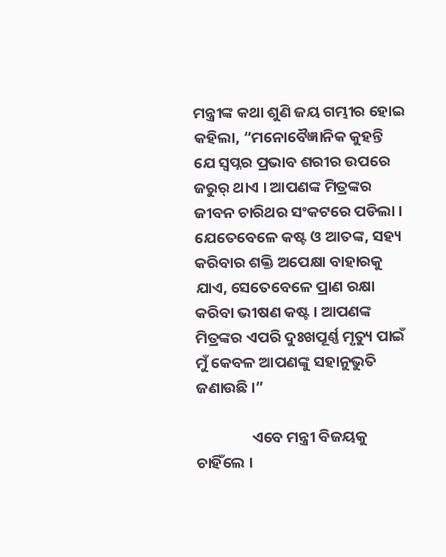ମନ୍ତ୍ରୀଙ୍କ କଥା ଶୁଣି ଜୟ ଗମ୍ଭୀର ହୋଇ କହିଲା, “ମନୋବୈଜ୍ଞାନିକ କୁହନ୍ତି ଯେ ସ୍ୱପ୍ନର ପ୍ରଭାବ ଶରୀର ଉପରେ ଜରୁର୍ ଥାଏ । ଆପଣଙ୍କ ମିତ୍ରଙ୍କର ଜୀବନ ଚାରିଥର ସଂକଟରେ ପଡିଲା । ଯେତେବେଳେ କଷ୍ଟ ଓ ଆତଙ୍କ, ସହ୍ୟ କରିବାର ଶକ୍ତି ଅପେକ୍ଷା ବାହାରକୁ ଯାଏ, ସେତେବେଳେ ପ୍ରାଣ ରକ୍ଷା କରିବା ଭୀଷଣ କଷ୍ଟ । ଆପଣଙ୍କ ମିତ୍ରଙ୍କର ଏପରି ଦୁଃଖପୂର୍ଣ୍ଣ ମୃତ୍ୟୁ ପାଇଁ ମୁଁ କେବଳ ଆପଣଙ୍କୁ ସହାନୁଭୁତି ଜଣାଉଛି ।”

                ଏବେ ମନ୍ତ୍ରୀ ବିଜୟକୁ ଚାହିଁଲେ ।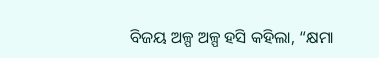ବିଜୟ ଅଳ୍ପ ଅଳ୍ପ ହସି କହିଲା, “କ୍ଷମା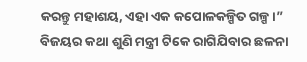କରନ୍ତୁ ମହାଶୟ, ଏହା ଏକ କପୋଳକଳ୍ପିତ ଗଳ୍ପ ।” ବିଜୟର କଥା ଶୁଣି ମନ୍ତ୍ରୀ ଟିକେ ରାଗିଯିବାର ଛଳନା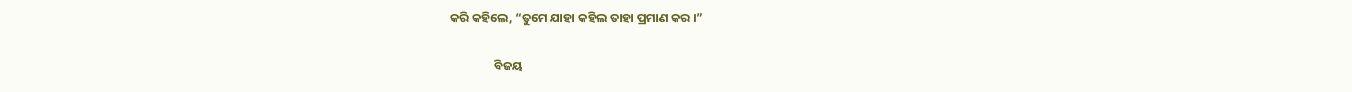କରି କହିଲେ, “ତୁମେ ଯାହା କହିଲ ତାହା ପ୍ରମାଣ କର ।”

                ବିଜୟ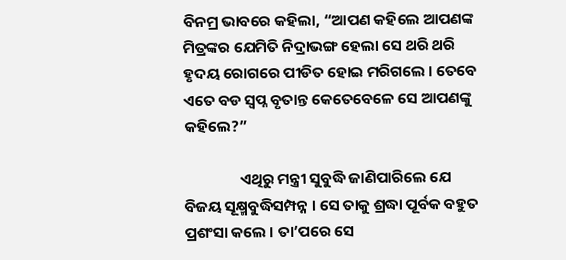ବିନମ୍ର ଭାବରେ କହିଲା, “ଆପଣ କହିଲେ ଆପଣଙ୍କ ମିତ୍ରଙ୍କର ଯେମିତି ନିଦ୍ରାଭଙ୍ଗ ହେଲା ସେ ଥରି ଥରି ହୃଦୟ ରୋଗରେ ପୀଡିତ ହୋଇ ମରିଗଲେ । ତେବେ ଏତେ ବଡ ସ୍ୱପ୍ନ ବୃତାନ୍ତ କେତେବେଳେ ସେ ଆପଣଙ୍କୁ କହିଲେ?”

                ଏଥିରୁ ମନ୍ତ୍ରୀ ସୁବୁଦ୍ଧି ଜାଣିପାରିଲେ ଯେ ବିଜୟ ସୂକ୍ଷ୍ମବୁଦ୍ଧିସମ୍ପନ୍ନ । ସେ ତାକୁ ଶ୍ରଦ୍ଧା ପୂର୍ବକ ବହୁତ ପ୍ରଶଂସା କଲେ । ତା’ପରେ ସେ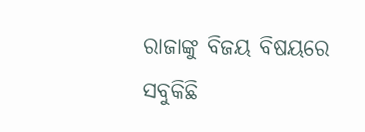ରାଜାଙ୍କୁ ବିଜୟ ବିଷୟରେ ସବୁକିଛି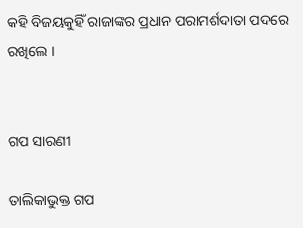କହି ବିଜୟକୁହିଁ ରାଜାଙ୍କର ପ୍ରଧାନ ପରାମର୍ଶଦାତା ପଦରେ ରଖିଲେ ।


ଗପ ସାରଣୀ

ତାଲିକାଭୁକ୍ତ ଗପ